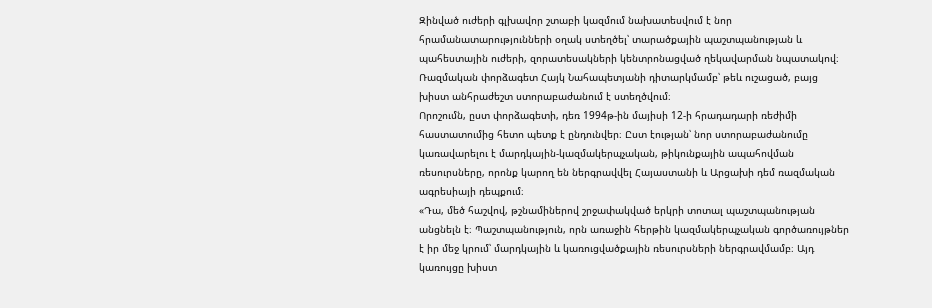Զինված ուժերի գլխավոր շտաբի կազմում նախատեսվում է նոր հրամանատարությունների օղակ ստեղծել՝ տարածքային պաշտպանության և պահեստային ուժերի, զորատեսակների կենտրոնացված ղեկավարման նպատակով։ Ռազմական փորձագետ Հայկ Նահապետյանի դիտարկմամբ՝ թեև ուշացած, բայց խիստ անհրաժեշտ ստորաբաժանում է ստեղծվում։
Որոշումն, ըստ փորձագետի, դեռ 1994թ-ին մայիսի 12-ի հրադադարի ռեժիմի հաստատումից հետո պետք է ընդունվեր։ Ըստ էության՝ նոր ստորաբաժանումը կառավարելու է մարդկային-կազմակերպչական, թիկունքային ապահովման ռեսուրսները, որոնք կարող են ներգրավվել Հայաստանի և Արցախի դեմ ռազմական ագրեսիայի դեպքում։
«Դա, մեծ հաշվով, թշնամիներով շրջափակված երկրի տոտալ պաշտպանության անցնելն է։ Պաշտպանություն, որն առաջին հերթին կազմակերպչական գործառույթներ է իր մեջ կրում՝ մարդկային և կառուցվածքային ռեսուրսների ներգրավմամբ։ Այդ կառույցը խիստ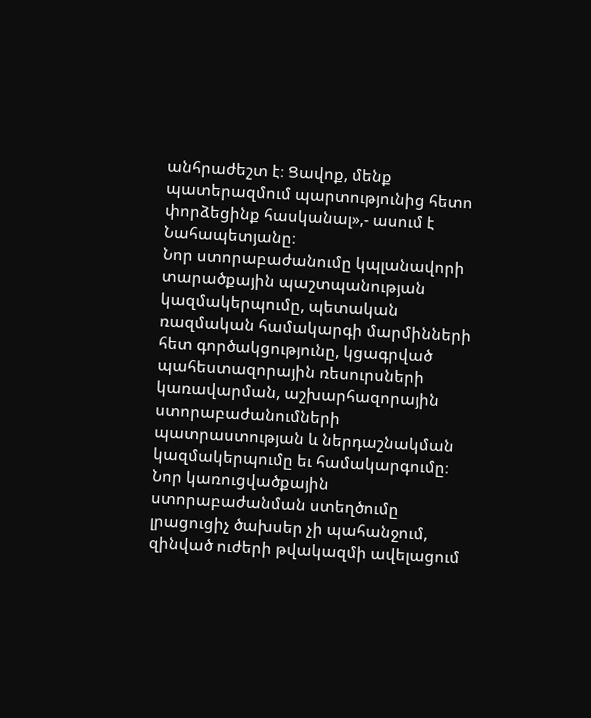անհրաժեշտ է։ Ցավոք, մենք պատերազմում պարտությունից հետո փորձեցինք հասկանալ»,- ասում է Նահապետյանը։
Նոր ստորաբաժանումը կպլանավորի տարածքային պաշտպանության կազմակերպումը, պետական ռազմական համակարգի մարմինների հետ գործակցությունը, կցագրված պահեստազորային ռեսուրսների կառավարման, աշխարհազորային ստորաբաժանումների պատրաստության և ներդաշնակման կազմակերպումը եւ համակարգումը։ Նոր կառուցվածքային ստորաբաժանման ստեղծումը լրացուցիչ ծախսեր չի պահանջում, զինված ուժերի թվակազմի ավելացում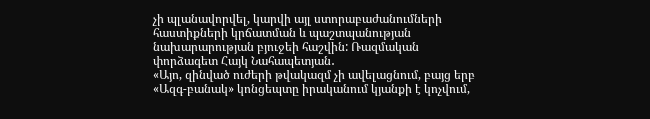չի պլանավորվել, կարվի այլ ստորաբաժանումների հաստիքների կրճատման և պաշտպանության նախարարության բյուջեի հաշվին: Ռազմական փորձագետ Հայկ Նահապետյան․
«Այո, զինված ուժերի թվակազմ չի ավելացնում, բայց երբ «Ազգ-բանակ» կոնցեպտը իրականում կյանքի է կոչվում,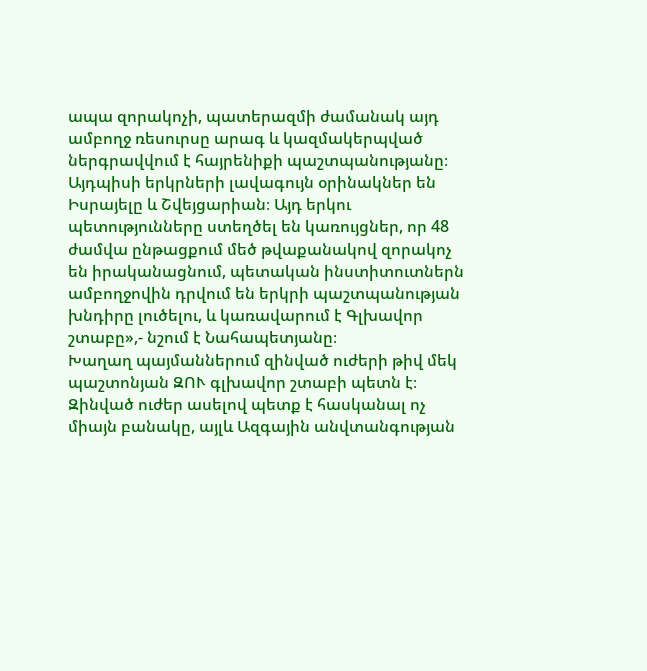ապա զորակոչի, պատերազմի ժամանակ այդ ամբողջ ռեսուրսը արագ և կազմակերպված ներգրավվում է հայրենիքի պաշտպանությանը։ Այդպիսի երկրների լավագույն օրինակներ են Իսրայելը և Շվեյցարիան։ Այդ երկու պետությունները ստեղծել են կառույցներ, որ 48 ժամվա ընթացքում մեծ թվաքանակով զորակոչ են իրականացնում, պետական ինստիտուտներն ամբողջովին դրվում են երկրի պաշտպանության խնդիրը լուծելու, և կառավարում է Գլխավոր շտաբը»,- նշում է Նահապետյանը։
Խաղաղ պայմաններում զինված ուժերի թիվ մեկ պաշտոնյան ԶՈՒ գլխավոր շտաբի պետն է։ Զինված ուժեր ասելով պետք է հասկանալ ոչ միայն բանակը, այլև Ազգային անվտանգության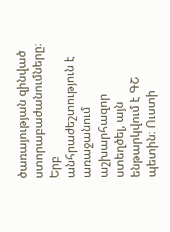ծառայության զինված ստորաբաժանումները։ Երբ անհրաժեշտություն է առաջանում աշխարհազոր ստեղծել, այն ենթարկվում է ԳՇ պետին։ Ուստի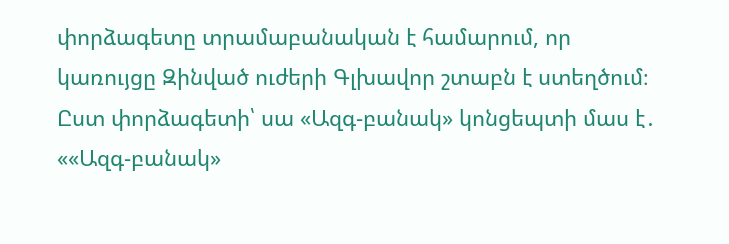փորձագետը տրամաբանական է համարում, որ կառույցը Զինված ուժերի Գլխավոր շտաբն է ստեղծում։ Ըստ փորձագետի՝ սա «Ազգ-բանակ» կոնցեպտի մաս է․
««Ազգ-բանակ»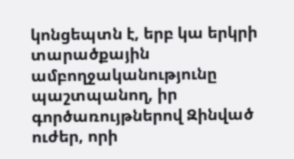կոնցեպտն է, երբ կա երկրի տարածքային ամբողջականությունը պաշտպանող, իր գործառույթներով Զինված ուժեր, որի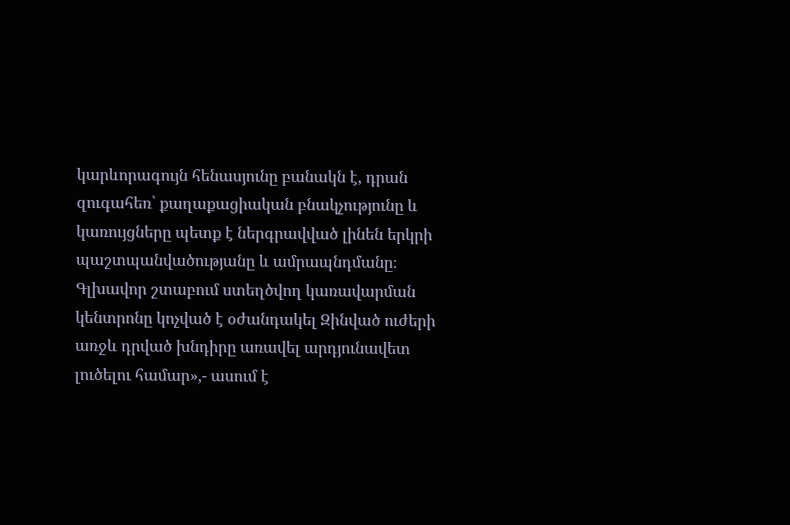կարևորագույն հենասյունը բանակն է, դրան զուգահեռ՝ քաղաքացիական բնակչությունը և կառույցները պետք է ներգրավված լինեն երկրի պաշտպանվածությանը և ամրապնդմանը։ Գլխավոր շտաբում ստեղծվող կառավարման կենտրոնը կոչված է օժանդակել Զինված ուժերի առջև դրված խնդիրը առավել արդյունավետ լուծելու համար»,- ասում է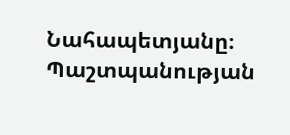Նահապետյանը։
Պաշտպանության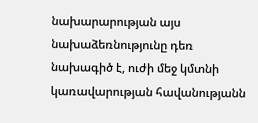նախարարության այս նախաձեռնությունը դեռ նախագիծ է, ուժի մեջ կմտնի կառավարության հավանությանն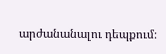արժանանալու դեպքում։